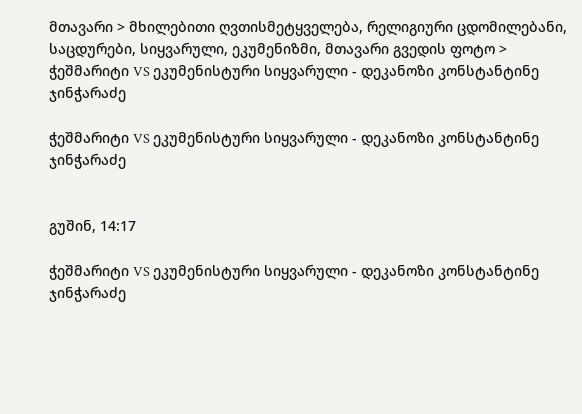მთავარი > მხილებითი ღვთისმეტყველება, რელიგიური ცდომილებანი, საცდურები, სიყვარული, ეკუმენიზმი, მთავარი გვედის ფოტო > ჭეშმარიტი VS ეკუმენისტური სიყვარული - დეკანოზი კონსტანტინე ჯინჭარაძე

ჭეშმარიტი VS ეკუმენისტური სიყვარული - დეკანოზი კონსტანტინე ჯინჭარაძე


გუშინ, 14:17

ჭეშმარიტი VS ეკუმენისტური სიყვარული - დეკანოზი კონსტანტინე ჯინჭარაძე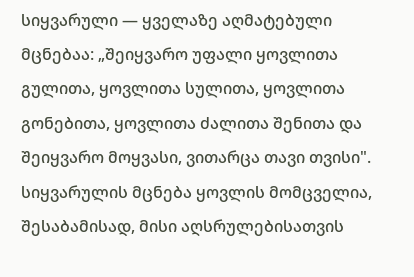სიყვარული — ყველაზე აღმატებული მცნებაა: „შეიყვარო უფალი ყოვლითა გულითა, ყოვლითა სულითა, ყოვლითა გონებითა, ყოვლითა ძალითა შენითა და შეიყვარო მოყვასი, ვითარცა თავი თვისი". სიყვარულის მცნება ყოვლის მომცველია, შესაბამისად, მისი აღსრულებისათვის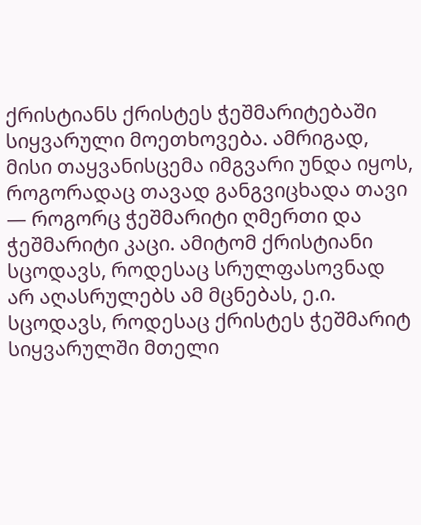ქრისტიანს ქრისტეს ჭეშმარიტებაში სიყვარული მოეთხოვება. ამრიგად, მისი თაყვანისცემა იმგვარი უნდა იყოს, როგორადაც თავად განგვიცხადა თავი — როგორც ჭეშმარიტი ღმერთი და ჭეშმარიტი კაცი. ამიტომ ქრისტიანი სცოდავს, როდესაც სრულფასოვნად არ აღასრულებს ამ მცნებას, ე.ი. სცოდავს, როდესაც ქრისტეს ჭეშმარიტ სიყვარულში მთელი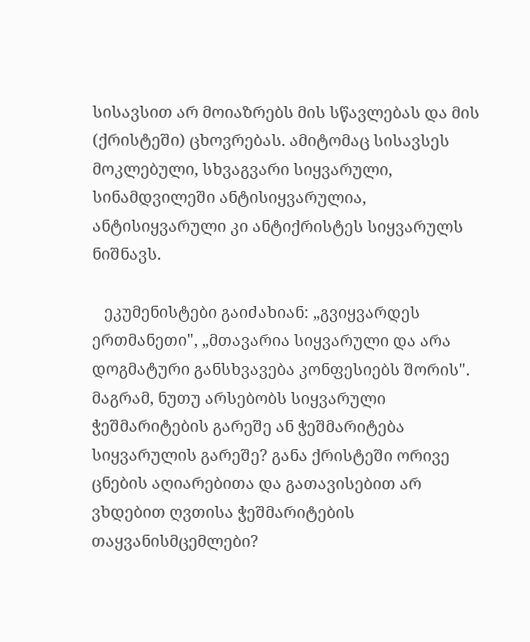სისავსით არ მოიაზრებს მის სწავლებას და მის (ქრისტეში) ცხოვრებას. ამიტომაც სისავსეს მოკლებული, სხვაგვარი სიყვარული, სინამდვილეში ანტისიყვარულია, ანტისიყვარული კი ანტიქრისტეს სიყვარულს ნიშნავს.

   ეკუმენისტები გაიძახიან: „გვიყვარდეს ერთმანეთი", „მთავარია სიყვარული და არა დოგმატური განსხვავება კონფესიებს შორის". მაგრამ, ნუთუ არსებობს სიყვარული ჭეშმარიტების გარეშე ან ჭეშმარიტება სიყვარულის გარეშე? განა ქრისტეში ორივე ცნების აღიარებითა და გათავისებით არ ვხდებით ღვთისა ჭეშმარიტების თაყვანისმცემლები?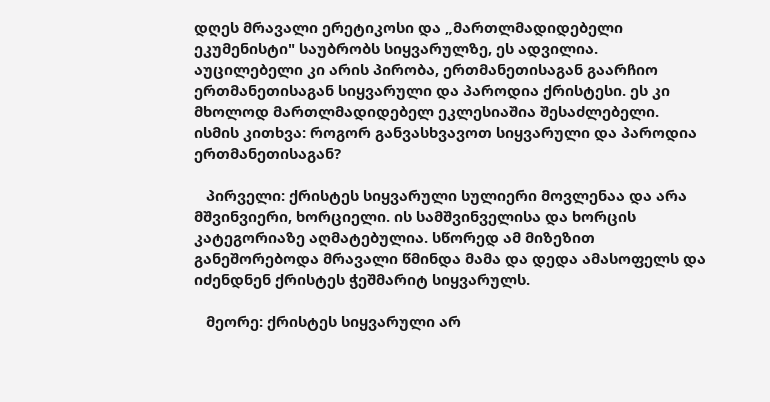დღეს მრავალი ერეტიკოსი და „მართლმადიდებელი ეკუმენისტი" საუბრობს სიყვარულზე, ეს ადვილია. აუცილებელი კი არის პირობა, ერთმანეთისაგან გაარჩიო ერთმანეთისაგან სიყვარული და პაროდია ქრისტესი. ეს კი მხოლოდ მართლმადიდებელ ეკლესიაშია შესაძლებელი. ისმის კითხვა: როგორ განვასხვავოთ სიყვარული და პაროდია ერთმანეთისაგან?

   პირველი: ქრისტეს სიყვარული სულიერი მოვლენაა და არა მშვინვიერი, ხორციელი. ის სამშვინველისა და ხორცის კატეგორიაზე აღმატებულია. სწორედ ამ მიზეზით განეშორებოდა მრავალი წმინდა მამა და დედა ამასოფელს და იძენდნენ ქრისტეს ჭეშმარიტ სიყვარულს.

   მეორე: ქრისტეს სიყვარული არ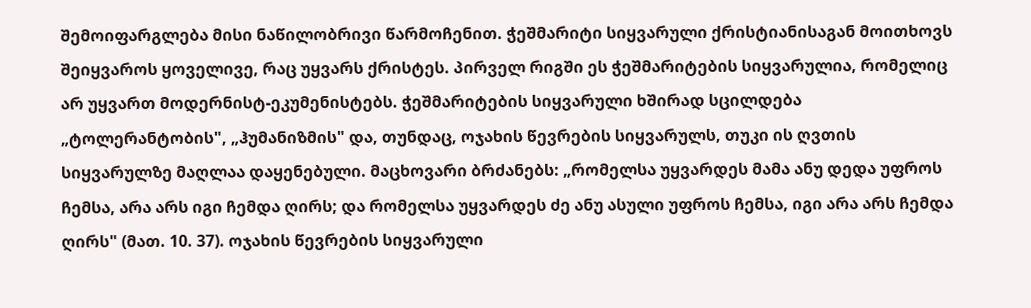შემოიფარგლება მისი ნაწილობრივი წარმოჩენით. ჭეშმარიტი სიყვარული ქრისტიანისაგან მოითხოვს შეიყვაროს ყოველივე, რაც უყვარს ქრისტეს. პირველ რიგში ეს ჭეშმარიტების სიყვარულია, რომელიც არ უყვართ მოდერნისტ-ეკუმენისტებს. ჭეშმარიტების სიყვარული ხშირად სცილდება „ტოლერანტობის", „ჰუმანიზმის" და, თუნდაც, ოჯახის წევრების სიყვარულს, თუკი ის ღვთის სიყვარულზე მაღლაა დაყენებული. მაცხოვარი ბრძანებს: „რომელსა უყვარდეს მამა ანუ დედა უფროს ჩემსა, არა არს იგი ჩემდა ღირს; და რომელსა უყვარდეს ძე ანუ ასული უფროს ჩემსა, იგი არა არს ჩემდა ღირს" (მათ. 10. 37). ოჯახის წევრების სიყვარული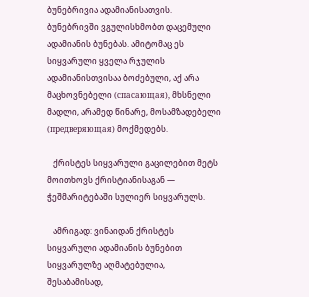ბუნებრივია ადამიანისათვის. ბუნებრივში ვგულისხმობთ დაცემული ადამიანის ბუნებას. ამიტომაც ეს სიყვარული ყველა რჯულის ადამიანისთვისაა ბოძებული, აქ არა მაცხოვნებელი (спасающая), მხსნელი მადლი, არამედ წინარე, მოსამზადებელი (предверяющая) მოქმედებს.

   ქრისტეს სიყვარული გაცილებით მეტს მოითხოვს ქრისტიანისაგან — ჭეშმარიტებაში სულიერ სიყვარულს.

   ამრიგად: ვინაიდან ქრისტეს სიყვარული ადამიანის ბუნებით სიყვარულზე აღმატებულია, შესაბამისად,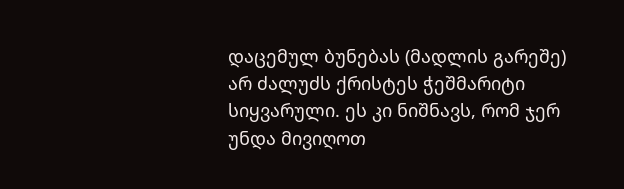დაცემულ ბუნებას (მადლის გარეშე) არ ძალუძს ქრისტეს ჭეშმარიტი სიყვარული. ეს კი ნიშნავს, რომ ჯერ უნდა მივიღოთ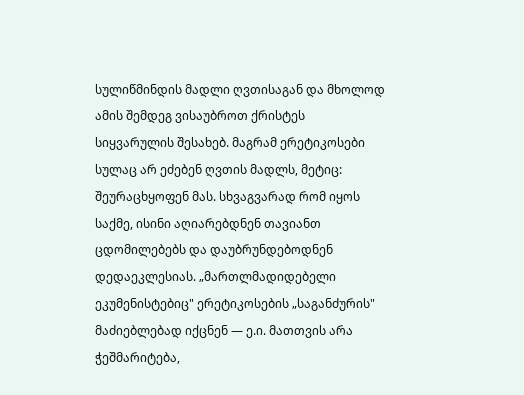სულიწმინდის მადლი ღვთისაგან და მხოლოდ ამის შემდეგ ვისაუბროთ ქრისტეს სიყვარულის შესახებ. მაგრამ ერეტიკოსები სულაც არ ეძებენ ღვთის მადლს, მეტიც: შეურაცხყოფენ მას. სხვაგვარად რომ იყოს საქმე, ისინი აღიარებდნენ თავიანთ ცდომილებებს და დაუბრუნდებოდნენ დედაეკლესიას. „მართლმადიდებელი ეკუმენისტებიც" ერეტიკოსების „საგანძურის" მაძიებლებად იქცნენ — ე.ი. მათთვის არა ჭეშმარიტება,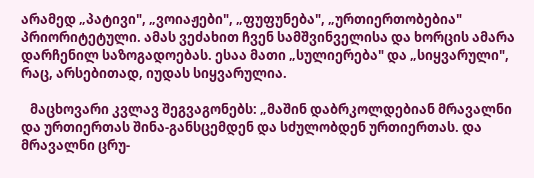არამედ „პატივი", „ვოიაჟები", „ფუფუნება", „ურთიერთობებია" პრიორიტეტული. ამას ვეძახით ჩვენ სამშვინველისა და ხორცის ამარა დარჩენილ საზოგადოებას. ესაა მათი „სულიერება" და „სიყვარული", რაც, არსებითად, იუდას სიყვარულია.

   მაცხოვარი კვლავ შეგვაგონებს: „მაშინ დაბრკოლდებიან მრავალნი და ურთიერთას შინა-განსცემდენ და სძულობდენ ურთიერთას. და მრავალნი ცრუ-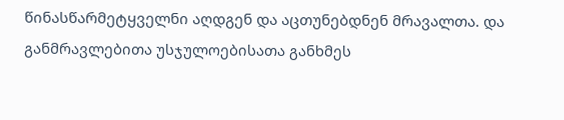წინასწარმეტყველნი აღდგენ და აცთუნებდნენ მრავალთა. და განმრავლებითა უსჯულოებისათა განხმეს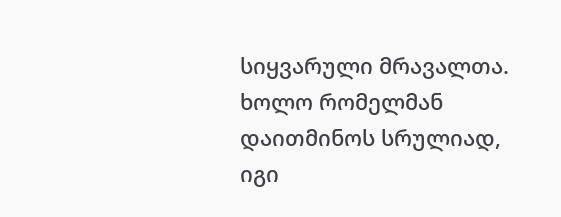სიყვარული მრავალთა. ხოლო რომელმან დაითმინოს სრულიად, იგი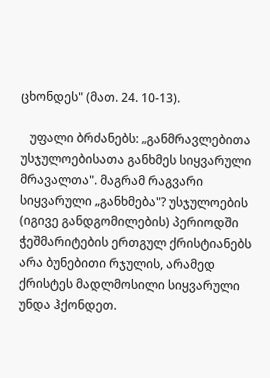ცხონდეს" (მათ. 24. 10-13).

   უფალი ბრძანებს: „განმრავლებითა უსჯულოებისათა განხმეს სიყვარული მრავალთა". მაგრამ რაგვარი სიყვარული „განხმება"? უსჯულოების (იგივე განდგომილების) პერიოდში ჭეშმარიტების ერთგულ ქრისტიანებს არა ბუნებითი რჯულის, არამედ ქრისტეს მადლმოსილი სიყვარული უნდა ჰქონდეთ.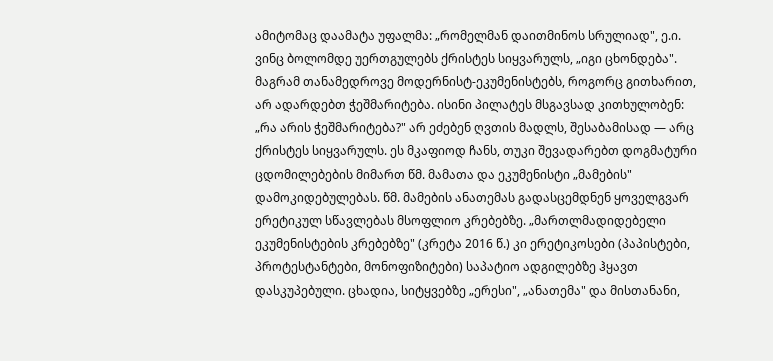ამიტომაც დაამატა უფალმა: „რომელმან დაითმინოს სრულიად", ე.ი. ვინც ბოლომდე უერთგულებს ქრისტეს სიყვარულს, „იგი ცხონდება". მაგრამ თანამედროვე მოდერნისტ-ეკუმენისტებს, როგორც გითხარით, არ ადარდებთ ჭეშმარიტება. ისინი პილატეს მსგავსად კითხულობენ: „რა არის ჭეშმარიტება?" არ ეძებენ ღვთის მადლს, შესაბამისად — არც ქრისტეს სიყვარულს. ეს მკაფიოდ ჩანს, თუკი შევადარებთ დოგმატური ცდომილებების მიმართ წმ. მამათა და ეკუმენისტი „მამების" დამოკიდებულებას. წმ. მამების ანათემას გადასცემდნენ ყოველგვარ ერეტიკულ სწავლებას მსოფლიო კრებებზე. „მართლმადიდებელი ეკუმენისტების კრებებზე" (კრეტა 2016 წ.) კი ერეტიკოსები (პაპისტები, პროტესტანტები, მონოფიზიტები) საპატიო ადგილებზე ჰყავთ დასკუპებული. ცხადია, სიტყვებზე „ერესი", „ანათემა" და მისთანანი,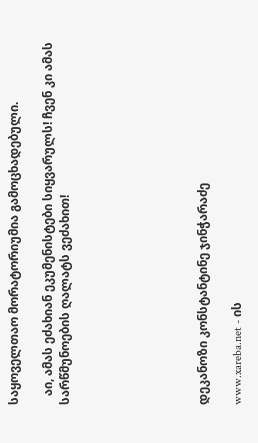საყოველთაო მორატორიუმია გამოცხადებული.

   აი, ამას ეძახიან ეკუმენისტები სიყვარულს! ჩვენ კი ამას სარწმუნოების ღალატს ვეძახით!







დეკანოზი კონსტანტინე ჯინჭარაძე

www.xareba.net - ის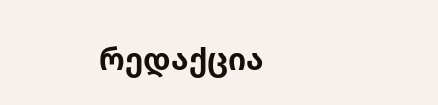რედაქცია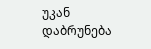უკან დაბრუნება